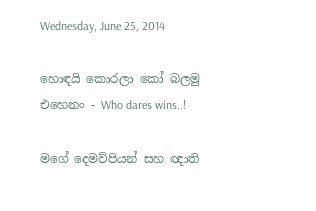Wednesday, June 25, 2014

හොඳයි කොරලා කෝ බලමු එහෙනං - Who dares wins..!

මගේ දෙමව්පියන් සහ ඥාති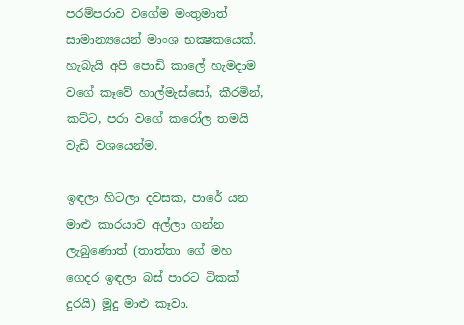පරම්පරාව වගේම මංතුමාත් සාමාන්‍යයෙන් මාංශ භක්‍ෂකයෙක්. හැබැයි අපි පොඩි කාලේ හැමදාම වගේ කෑවේ හාල්මැස්සෝ, කීරමින්, කට්ට, පරා වගේ කරෝල තමයි වැඩි වශයෙන්ම.

ඉඳලා හිටලා දවසක, පාරේ යන මාළු කාරයාව අල්ලා ගන්න ලැබුණොත් (තාත්තා ගේ මහ ගෙදර ඉඳලා බස් පාරට ටිකක් දුරයි) මූදු මාළු කෑවා.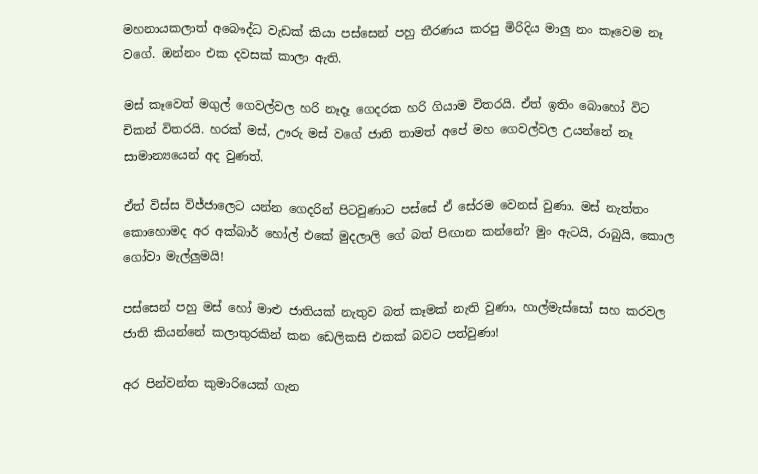මහනායකලාත් අබෞද්ධ වැඩක් කියා පස්සෙන් පහු තීරණය කරපු මිරිදිය මාලු නං කෑවෙම නෑ වගේ. ඔන්නං එක දවසක් කාලා ඇති.

මස් කෑවෙත් මගුල් ගෙවල්වල හරි නෑදෑ ගෙදරක හරි ගියාම විතරයි. ඒත් ඉතිං බොහෝ විට චිකන් විතරයි. හරක් මස්, ඌරු මස් වගේ ජාති තාමත් අපේ මහ ගෙවල්වල උයන්නේ නෑ සාමාන්‍යයෙන් අද වුණත්.

ඒත් විස්ස විජ්ජාලෙට යන්න ගෙදරින් පිටවුණාට පස්සේ ඒ සේරම වෙනස් වුණා. මස් නැත්තං කොහොමද අර අක්බාර් හෝල් එකේ මුදලාලි ගේ බත් පිඟාන කන්නේ? මුං ඇටයි, රාබුයි, කොල ගෝවා මැල්ලුමයි!

පස්සෙන් පහු මස් හෝ මාළු ජාතියක් නැතුව බත් කෑමක් නැති වුණා, හාල්මැස්සෝ සහ කරවල ජාති කියන්නේ කලාතුරකින් කන ඩෙලිකසි එකක් බවට පත්වුණා!

අර පින්වන්ත කුමාරියෙක් ගැන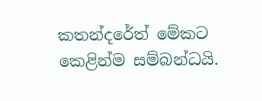කතන්දරේත් මේකට කෙළින්ම සම්බන්ධයි.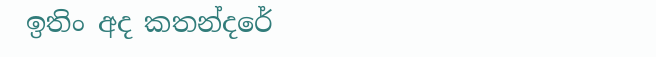ඉතිං අද කතන්දරේ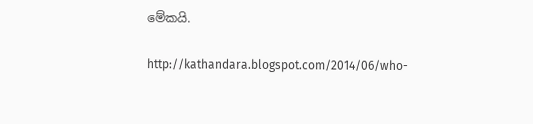මේකයි.

http://kathandara.blogspot.com/2014/06/who-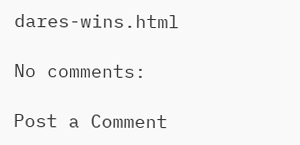dares-wins.html

No comments:

Post a Comment